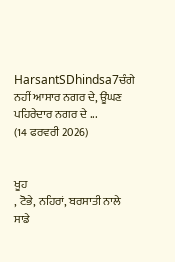HarsantSDhindsa7ਚੰਗੇ ਨਹੀਂ ਆਸਾਰ ਨਗਰ ਦੇ, ਊਂਘਣ ਪਹਿਰੇਦਾਰ ਨਗਰ ਦੇ ...
(14 ਫਰਵਰੀ 2026)


ਖੂਹ
, ਟੋਭੇ, ਨਹਿਰਾਂ, ਬਰਸਾਤੀ ਨਾਲੇ ਸਾਡੇ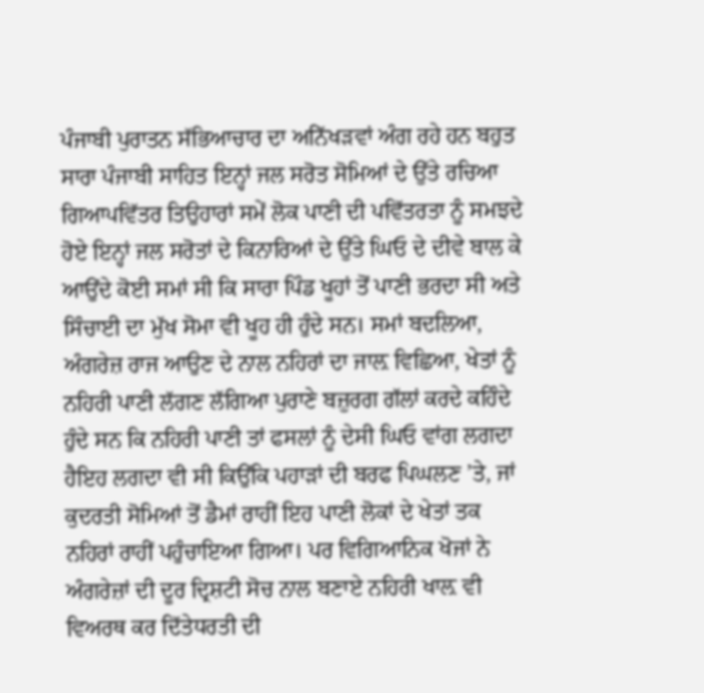ਪੰਜਾਬੀ ਪੁਰਾਤਨ ਸੱਭਿਆਚਾਰ ਦਾ ਅਨਿੱਖੜਵਾਂ ਅੰਗ ਰਹੇ ਹਨ ਬਹੁਤ ਸਾਰਾ ਪੰਜਾਬੀ ਸਾਹਿਤ ਇਨ੍ਹਾਂ ਜਲ ਸਰੋਤ ਸੋਮਿਆਂ ਦੇ ਉੱਤੇ ਰਚਿਆ ਗਿਆਪਵਿੱਤਰ ਤਿਉਹਾਰਾਂ ਸਮੇਂ ਲੋਕ ਪਾਣੀ ਦੀ ਪਵਿੱਤਰਤਾ ਨੂੰ ਸਮਝਦੇ ਹੋਏ ਇਨ੍ਹਾਂ ਜਲ ਸਰੋਤਾਂ ਦੇ ਕਿਨਾਰਿਆਂ ਦੇ ਉੱਤੇ ਘਿਓ ਦੇ ਦੀਵੇ ਬਾਲ ਕੇ ਆਉਂਦੇ ਕੋਈ ਸਮਾਂ ਸੀ ਕਿ ਸਾਰਾ ਪਿੰਡ ਖੂਹਾਂ ਤੋਂ ਪਾਣੀ ਭਰਦਾ ਸੀ ਅਤੇ ਸਿੰਚਾਈ ਦਾ ਮੁੱਖ ਸੋਮਾ ਵੀ ਖੂਹ ਹੀ ਹੁੰਦੇ ਸਨ। ਸਮਾਂ ਬਦਲਿਆ, ਅੰਗਰੇਜ਼ ਰਾਜ ਆਉਣ ਦੇ ਨਾਲ ਨਹਿਰਾਂ ਦਾ ਜਾਲ਼ ਵਿਛਿਆ, ਖੇਤਾਂ ਨੂੰ ਨਹਿਰੀ ਪਾਣੀ ਲੱਗਣ ਲੱਗਿਆ ਪੁਰਾਣੇ ਬਜ਼ੁਰਗ ਗੱਲਾਂ ਕਰਦੇ ਕਹਿੰਦੇ ਹੁੰਦੇ ਸਨ ਕਿ ਨਹਿਰੀ ਪਾਣੀ ਤਾਂ ਫਸਲਾਂ ਨੂੰ ਦੇਸੀ ਘਿਓ ਵਾਂਗ ਲਗਦਾ ਹੈਇਹ ਲਗਦਾ ਵੀ ਸੀ ਕਿਉਂਕਿ ਪਹਾੜਾਂ ਦੀ ਬਰਫ ਪਿਘਲਣ ’ਤੇ, ਜਾਂ ਕੁਦਰਤੀ ਸੋਮਿਆਂ ਤੋਂ ਡੈਮਾਂ ਰਾਹੀਂ ਇਹ ਪਾਣੀ ਲੋਕਾਂ ਦੇ ਖੇਤਾਂ ਤਕ ਨਹਿਰਾਂ ਰਾਹੀਂ ਪਹੁੰਚਾਇਆ ਗਿਆ। ਪਰ ਵਿਗਿਆਨਿਕ ਖੋਜਾਂ ਨੇ ਅੰਗਰੇਜ਼ਾਂ ਦੀ ਦੂਰ ਦ੍ਰਿਸ਼ਟੀ ਸੋਚ ਨਾਲ ਬਣਾਏ ਨਹਿਰੀ ਖਾਲ਼ ਵੀ ਵਿਅਰਥ ਕਰ ਦਿੱਤੇਧਰਤੀ ਦੀ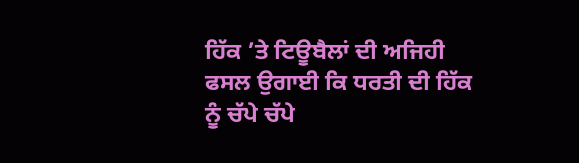ਹਿੱਕ ’ਤੇ ਟਿਊਬੈਲਾਂ ਦੀ ਅਜਿਹੀ ਫਸਲ ਉਗਾਈ ਕਿ ਧਰਤੀ ਦੀ ਹਿੱਕ ਨੂੰ ਚੱਪੇ ਚੱਪੇ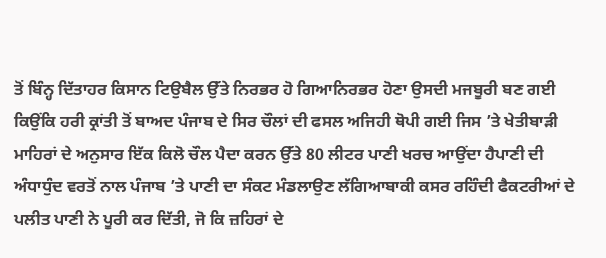ਤੋਂ ਬਿੰਨ੍ਹ ਦਿੱਤਾਹਰ ਕਿਸਾਨ ਟਿਉਬੈਲ ਉੱਤੇ ਨਿਰਭਰ ਹੋ ਗਿਆਨਿਰਭਰ ਹੋਣਾ ਉਸਦੀ ਮਜਬੂਰੀ ਬਣ ਗਈ ਕਿਉਂਕਿ ਹਰੀ ਕ੍ਰਾਂਤੀ ਤੋਂ ਬਾਅਦ ਪੰਜਾਬ ਦੇ ਸਿਰ ਚੌਲਾਂ ਦੀ ਫਸਲ ਅਜਿਹੀ ਥੋਪੀ ਗਈ ਜਿਸ ’ਤੇ ਖੇਤੀਬਾੜੀ ਮਾਹਿਰਾਂ ਦੇ ਅਨੁਸਾਰ ਇੱਕ ਕਿਲੋ ਚੌਲ ਪੈਦਾ ਕਰਨ ਉੱਤੇ 80 ਲੀਟਰ ਪਾਣੀ ਖਰਚ ਆਉਂਦਾ ਹੈਪਾਣੀ ਦੀ ਅੰਧਾਧੁੰਦ ਵਰਤੋਂ ਨਾਲ ਪੰਜਾਬ ’ਤੇ ਪਾਣੀ ਦਾ ਸੰਕਟ ਮੰਡਲਾਉਣ ਲੱਗਿਆਬਾਕੀ ਕਸਰ ਰਹਿੰਦੀ ਫੈਕਟਰੀਆਂ ਦੇ ਪਲੀਤ ਪਾਣੀ ਨੇ ਪੂਰੀ ਕਰ ਦਿੱਤੀ, ਜੋ ਕਿ ਜ਼ਹਿਰਾਂ ਦੇ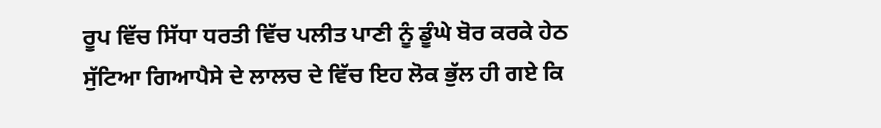ਰੂਪ ਵਿੱਚ ਸਿੱਧਾ ਧਰਤੀ ਵਿੱਚ ਪਲੀਤ ਪਾਣੀ ਨੂੰ ਡੂੰਘੇ ਬੋਰ ਕਰਕੇ ਹੇਠ ਸੁੱਟਿਆ ਗਿਆਪੈਸੇ ਦੇ ਲਾਲਚ ਦੇ ਵਿੱਚ ਇਹ ਲੋਕ ਭੁੱਲ ਹੀ ਗਏ ਕਿ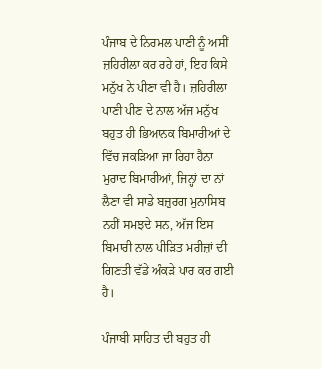ਪੰਜਾਬ ਦੇ ਨਿਰਮਲ ਪਾਣੀ ਨੂੰ ਅਸੀਂ ਜ਼ਹਿਰੀਲਾ ਕਰ ਰਹੇ ਹਾਂ, ਇਹ ਕਿਸੇ ਮਨੁੱਖ ਨੇ ਪੀਣਾ ਵੀ ਹੈ। ਜ਼ਹਿਰੀਲਾ ਪਾਣੀ ਪੀਣ ਦੇ ਨਾਲ ਅੱਜ ਮਨੁੱਖ ਬਹੁਤ ਹੀ ਭਿਆਨਕ ਬਿਮਾਰੀਆਂ ਦੇ ਵਿੱਚ ਜਕੜਿਆ ਜਾ ਰਿਹਾ ਹੈਨਾ ਮੁਰਾਦ ਬਿਮਾਰੀਆਂ, ਜਿਨ੍ਹਾਂ ਦਾ ਨਾਂ ਲੈਣਾ ਵੀ ਸਾਡੇ ਬਜ਼ੁਰਗ ਮੁਨਾਸਿਬ ਨਹੀਂ ਸਮਝਦੇ ਸਨ, ਅੱਜ ਇਸ ਬਿਮਾਰੀ ਨਾਲ ਪੀੜਿਤ ਮਰੀਜ਼ਾਂ ਦੀ ਗਿਣਤੀ ਵੱਡੇ ਅੰਕੜੇ ਪਾਰ ਕਰ ਗਈ ਹੈ।

ਪੰਜਾਬੀ ਸਾਹਿਤ ਦੀ ਬਹੁਤ ਹੀ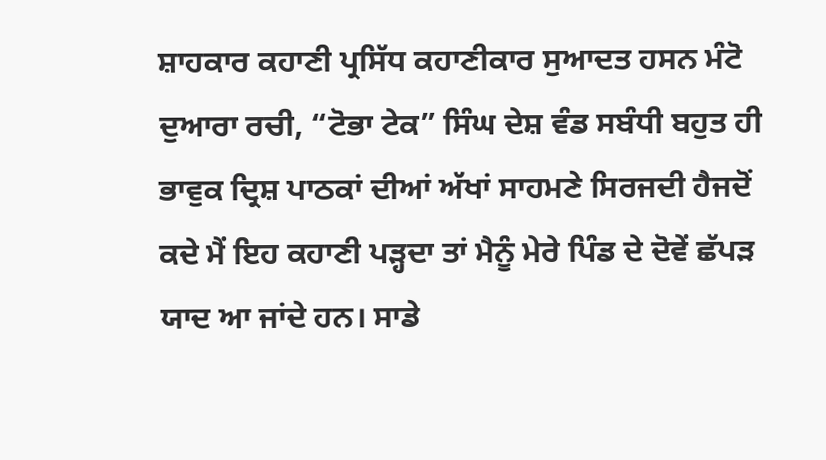ਸ਼ਾਹਕਾਰ ਕਹਾਣੀ ਪ੍ਰਸਿੱਧ ਕਹਾਣੀਕਾਰ ਸੁਆਦਤ ਹਸਨ ਮੰਟੋ ਦੁਆਰਾ ਰਚੀ, “ਟੋਭਾ ਟੇਕ” ਸਿੰਘ ਦੇਸ਼ ਵੰਡ ਸਬੰਧੀ ਬਹੁਤ ਹੀ ਭਾਵੁਕ ਦ੍ਰਿਸ਼ ਪਾਠਕਾਂ ਦੀਆਂ ਅੱਖਾਂ ਸਾਹਮਣੇ ਸਿਰਜਦੀ ਹੈਜਦੋਂ ਕਦੇ ਮੈਂ ਇਹ ਕਹਾਣੀ ਪੜ੍ਹਦਾ ਤਾਂ ਮੈਨੂੰ ਮੇਰੇ ਪਿੰਡ ਦੇ ਦੋਵੇਂ ਛੱਪੜ ਯਾਦ ਆ ਜਾਂਦੇ ਹਨ। ਸਾਡੇ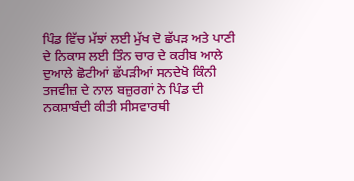ਪਿੰਡ ਵਿੱਚ ਮੱਝਾਂ ਲਈ ਮੁੱਖ ਦੋ ਛੱਪੜ ਅਤੇ ਪਾਣੀ ਦੇ ਨਿਕਾਸ ਲਈ ਤਿੰਨ ਚਾਰ ਦੇ ਕਰੀਬ ਆਲੇ ਦੁਆਲੇ ਛੋਟੀਆਂ ਛੱਪੜੀਆਂ ਸਨਦੇਖੋ ਕਿੰਨੀ ਤਜਵੀਜ਼ ਦੇ ਨਾਲ ਬਜ਼ੁਰਗਾਂ ਨੇ ਪਿੰਡ ਦੀ ਨਕਸ਼ਾਬੰਦੀ ਕੀਤੀ ਸੀਸਵਾਰਥੀ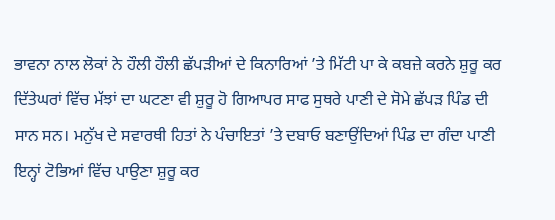ਭਾਵਨਾ ਨਾਲ ਲੋਕਾਂ ਨੇ ਹੌਲੀ ਹੌਲੀ ਛੱਪੜੀਆਂ ਦੇ ਕਿਨਾਰਿਆਂ ’ਤੇ ਮਿੱਟੀ ਪਾ ਕੇ ਕਬਜ਼ੇ ਕਰਨੇ ਸ਼ੁਰੂ ਕਰ ਦਿੱਤੇਘਰਾਂ ਵਿੱਚ ਮੱਝਾਂ ਦਾ ਘਟਣਾ ਵੀ ਸ਼ੁਰੂ ਹੋ ਗਿਆਪਰ ਸਾਫ ਸੁਥਰੇ ਪਾਣੀ ਦੇ ਸੋਮੇ ਛੱਪੜ ਪਿੰਡ ਦੀ ਸਾਨ ਸਨ। ਮਨੁੱਖ ਦੇ ਸਵਾਰਥੀ ਹਿਤਾਂ ਨੇ ਪੰਚਾਇਤਾਂ ’ਤੇ ਦਬਾਓ ਬਣਾਉਂਦਿਆਂ ਪਿੰਡ ਦਾ ਗੰਦਾ ਪਾਣੀ ਇਨ੍ਹਾਂ ਟੋਭਿਆਂ ਵਿੱਚ ਪਾਉਣਾ ਸ਼ੁਰੂ ਕਰ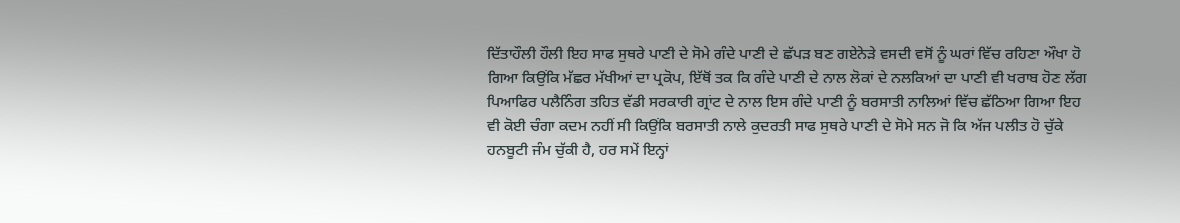ਦਿੱਤਾਹੌਲੀ ਹੌਲੀ ਇਹ ਸਾਫ ਸੁਥਰੇ ਪਾਣੀ ਦੇ ਸੋਮੇ ਗੰਦੇ ਪਾਣੀ ਦੇ ਛੱਪੜ ਬਣ ਗਏਨੇੜੇ ਵਸਦੀ ਵਸੋਂ ਨੂੰ ਘਰਾਂ ਵਿੱਚ ਰਹਿਣਾ ਔਖਾ ਹੋ ਗਿਆ ਕਿਉਂਕਿ ਮੱਛਰ ਮੱਖੀਆਂ ਦਾ ਪ੍ਰਕੋਪ, ਇੱਥੋਂ ਤਕ ਕਿ ਗੰਦੇ ਪਾਣੀ ਦੇ ਨਾਲ ਲੋਕਾਂ ਦੇ ਨਲਕਿਆਂ ਦਾ ਪਾਣੀ ਵੀ ਖਰਾਬ ਹੋਣ ਲੱਗ ਪਿਆਫਿਰ ਪਲੈਨਿੰਗ ਤਹਿਤ ਵੱਡੀ ਸਰਕਾਰੀ ਗ੍ਰਾਂਟ ਦੇ ਨਾਲ ਇਸ ਗੰਦੇ ਪਾਣੀ ਨੂੰ ਬਰਸਾਤੀ ਨਾਲਿਆਂ ਵਿੱਚ ਛੱਠਿਆ ਗਿਆ ਇਹ ਵੀ ਕੋਈ ਚੰਗਾ ਕਦਮ ਨਹੀਂ ਸੀ ਕਿਉਂਕਿ ਬਰਸਾਤੀ ਨਾਲੇ ਕੁਦਰਤੀ ਸਾਫ ਸੁਥਰੇ ਪਾਣੀ ਦੇ ਸੋਮੇ ਸਨ ਜੋ ਕਿ ਅੱਜ ਪਲੀਤ ਹੋ ਚੁੱਕੇ ਹਨਬੂਟੀ ਜੰਮ ਚੁੱਕੀ ਹੈ, ਹਰ ਸਮੇਂ ਇਨ੍ਹਾਂ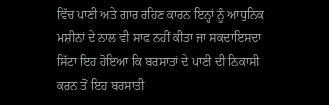ਵਿੱਚ ਪਾਣੀ ਅਤੇ ਗਾਰ ਰਹਿਣ ਕਾਰਨ ਇਨ੍ਹਾਂ ਨੂੰ ਆਧੁਨਿਕ ਮਸ਼ੀਨਾਂ ਦੇ ਨਾਲ ਵੀ ਸਾਫ ਨਹੀਂ ਕੀਤਾ ਜਾ ਸਕਦਾਇਸਦਾ ਸਿੱਟਾ ਇਹ ਹੋਇਆ ਕਿ ਬਰਸਾਤਾਂ ਦੇ ਪਾਣੀ ਦੀ ਨਿਕਾਸੀ ਕਰਨ ਤੋਂ ਇਹ ਬਰਸਾਤੀ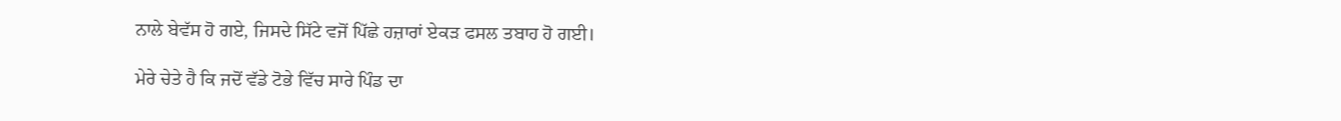ਨਾਲੇ ਬੇਵੱਸ ਹੋ ਗਏ, ਜਿਸਦੇ ਸਿੱਟੇ ਵਜੋਂ ਪਿੱਛੇ ਹਜ਼ਾਰਾਂ ਏਕੜ ਫਸਲ ਤਬਾਹ ਹੋ ਗਈ।

ਮੇਰੇ ਚੇਤੇ ਹੈ ਕਿ ਜਦੋਂ ਵੱਡੇ ਟੋਭੇ ਵਿੱਚ ਸਾਰੇ ਪਿੰਡ ਦਾ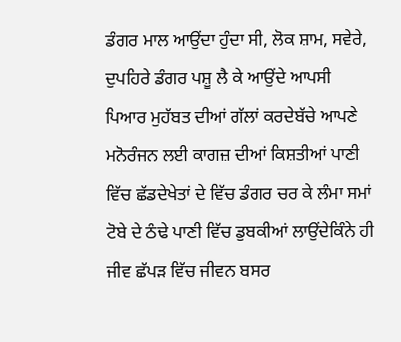ਡੰਗਰ ਮਾਲ ਆਉਂਦਾ ਹੁੰਦਾ ਸੀ, ਲੋਕ ਸ਼ਾਮ, ਸਵੇਰੇ, ਦੁਪਹਿਰੇ ਡੰਗਰ ਪਸ਼ੂ ਲੈ ਕੇ ਆਉਂਦੇ ਆਪਸੀ ਪਿਆਰ ਮੁਹੱਬਤ ਦੀਆਂ ਗੱਲਾਂ ਕਰਦੇਬੱਚੇ ਆਪਣੇ ਮਨੋਰੰਜਨ ਲਈ ਕਾਗਜ਼ ਦੀਆਂ ਕਿਸ਼ਤੀਆਂ ਪਾਣੀ ਵਿੱਚ ਛੱਡਦੇਖੇਤਾਂ ਦੇ ਵਿੱਚ ਡੰਗਰ ਚਰ ਕੇ ਲੰਮਾ ਸਮਾਂ ਟੋਬੇ ਦੇ ਠੰਢੇ ਪਾਣੀ ਵਿੱਚ ਡੁਬਕੀਆਂ ਲਾਉਂਦੇਕਿੰਨੇ ਹੀ ਜੀਵ ਛੱਪੜ ਵਿੱਚ ਜੀਵਨ ਬਸਰ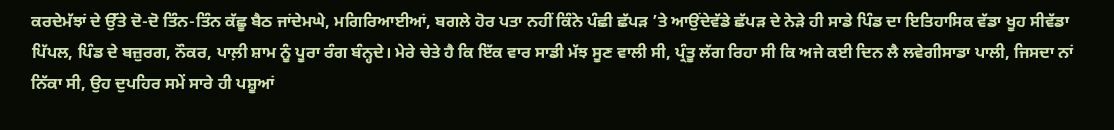ਕਰਦੇਮੱਝਾਂ ਦੇ ਉੱਤੇ ਦੋ-ਦੋ ਤਿੰਨ-ਤਿੰਨ ਕੱਛੂ ਬੈਠ ਜਾਂਦੇਮਘੇ, ਮਗਿਰਿਆਈਆਂ, ਬਗਲੇ ਹੋਰ ਪਤਾ ਨਹੀਂ ਕਿੰਨੇ ਪੰਛੀ ਛੱਪੜ ’ਤੇ ਆਉਂਦੇਵੱਡੇ ਛੱਪੜ ਦੇ ਨੇੜੇ ਹੀ ਸਾਡੇ ਪਿੰਡ ਦਾ ਇਤਿਹਾਸਿਕ ਵੱਡਾ ਖੂਹ ਸੀਵੱਡਾ ਪਿੱਪਲ, ਪਿੰਡ ਦੇ ਬਜ਼ੁਰਗ, ਨੌਕਰ, ਪਾਲ਼ੀ ਸ਼ਾਮ ਨੂੰ ਪੂਰਾ ਰੰਗ ਬੰਨ੍ਹਦੇ। ਮੇਰੇ ਚੇਤੇ ਹੈ ਕਿ ਇੱਕ ਵਾਰ ਸਾਡੀ ਮੱਝ ਸੂਣ ਵਾਲੀ ਸੀ, ਪ੍ਰੰਤੂ ਲੱਗ ਰਿਹਾ ਸੀ ਕਿ ਅਜੇ ਕਈ ਦਿਨ ਲੈ ਲਵੇਗੀਸਾਡਾ ਪਾਲੀ, ਜਿਸਦਾ ਨਾਂ ਨਿੱਕਾ ਸੀ, ਉਹ ਦੁਪਹਿਰ ਸਮੇਂ ਸਾਰੇ ਹੀ ਪਸ਼ੂਆਂ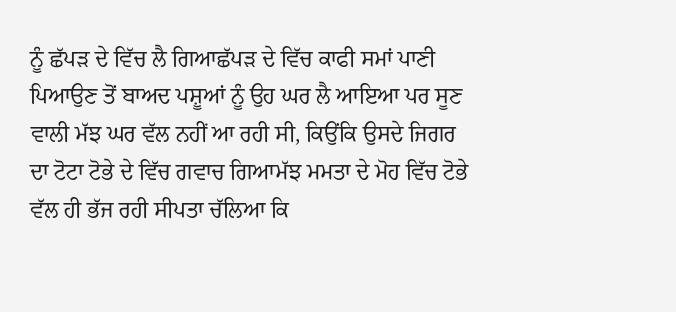ਨੂੰ ਛੱਪੜ ਦੇ ਵਿੱਚ ਲੈ ਗਿਆਛੱਪੜ ਦੇ ਵਿੱਚ ਕਾਫੀ ਸਮਾਂ ਪਾਣੀ ਪਿਆਉਣ ਤੋਂ ਬਾਅਦ ਪਸ਼ੂਆਂ ਨੂੰ ਉਹ ਘਰ ਲੈ ਆਇਆ ਪਰ ਸੂਣ ਵਾਲੀ ਮੱਝ ਘਰ ਵੱਲ ਨਹੀਂ ਆ ਰਹੀ ਸੀ, ਕਿਉਂਕਿ ਉਸਦੇ ਜਿਗਰ ਦਾ ਟੋਟਾ ਟੋਭੇ ਦੇ ਵਿੱਚ ਗਵਾਚ ਗਿਆਮੱਝ ਮਮਤਾ ਦੇ ਮੋਹ ਵਿੱਚ ਟੋਭੇ ਵੱਲ ਹੀ ਭੱਜ ਰਹੀ ਸੀਪਤਾ ਚੱਲਿਆ ਕਿ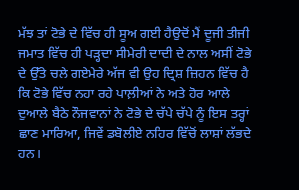ਮੱਝ ਤਾਂ ਟੋਭੇ ਦੇ ਵਿੱਚ ਹੀ ਸੂਅ ਗਈ ਹੈਉਦੋਂ ਮੈਂ ਦੂਜੀ ਤੀਜੀ ਜਮਾਤ ਵਿੱਚ ਹੀ ਪੜ੍ਹਦਾ ਸੀਮੇਰੀ ਦਾਦੀ ਦੇ ਨਾਲ ਅਸੀਂ ਟੋਭੇ ਦੇ ਉੱਤੇ ਚਲੇ ਗਏਮੇਰੇ ਅੱਜ ਵੀ ਉਹ ਦ੍ਰਿਸ਼ ਜ਼ਿਹਨ ਵਿੱਚ ਹੈ ਕਿ ਟੋਭੇ ਵਿੱਚ ਨਹਾ ਰਹੇ ਪਾਲ਼ੀਆਂ ਨੇ ਅਤੇ ਹੋਰ ਆਲੇ ਦੁਆਲੇ ਬੈਠੇ ਨੌਜਵਾਨਾਂ ਨੇ ਟੋਭੇ ਦੇ ਚੱਪੇ ਚੱਪੇ ਨੂੰ ਇਸ ਤਰ੍ਹਾਂ ਛਾਣ ਮਾਰਿਆ, ਜਿਵੇਂ ਡਬੋਲੀਏ ਨਹਿਰ ਵਿੱਚੋਂ ਲਾਸ਼ਾਂ ਲੱਭਦੇ ਹਨ।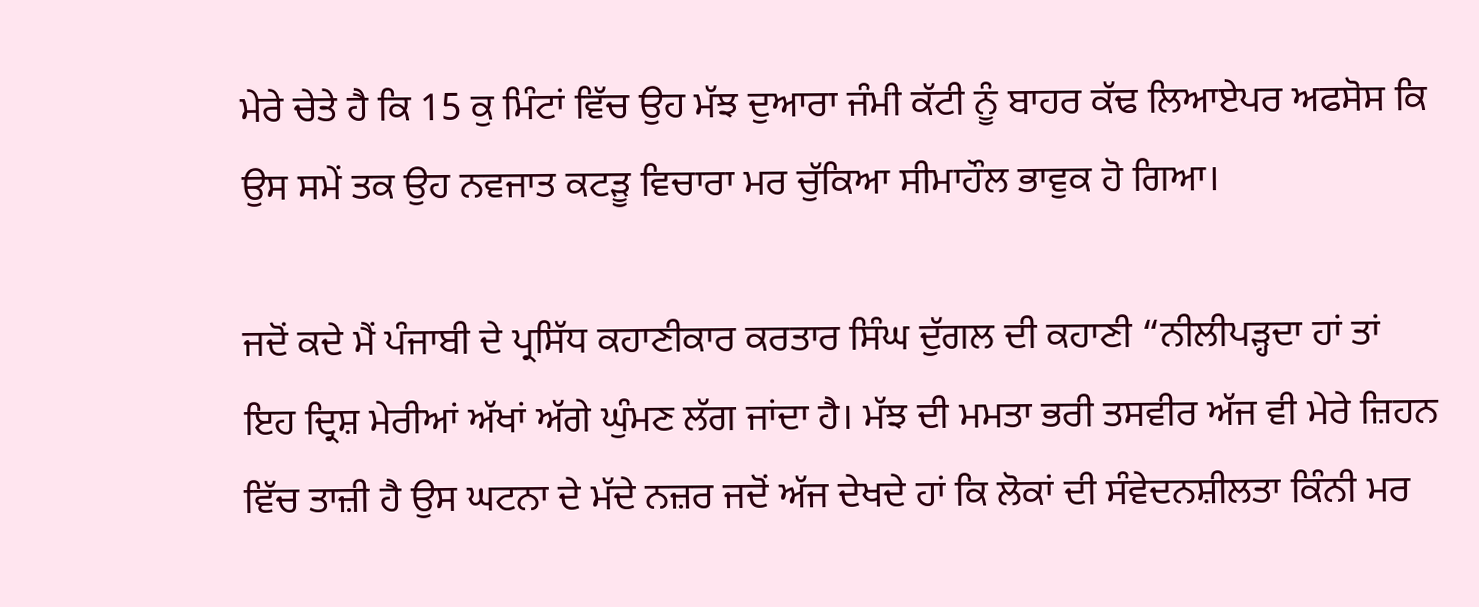ਮੇਰੇ ਚੇਤੇ ਹੈ ਕਿ 15 ਕੁ ਮਿੰਟਾਂ ਵਿੱਚ ਉਹ ਮੱਝ ਦੁਆਰਾ ਜੰਮੀ ਕੱਟੀ ਨੂੰ ਬਾਹਰ ਕੱਢ ਲਿਆਏਪਰ ਅਫਸੋਸ ਕਿ ਉਸ ਸਮੇਂ ਤਕ ਉਹ ਨਵਜਾਤ ਕਟੜੂ ਵਿਚਾਰਾ ਮਰ ਚੁੱਕਿਆ ਸੀਮਾਹੌਲ ਭਾਵੁਕ ਹੋ ਗਿਆ।

ਜਦੋਂ ਕਦੇ ਮੈਂ ਪੰਜਾਬੀ ਦੇ ਪ੍ਰਸਿੱਧ ਕਹਾਣੀਕਾਰ ਕਰਤਾਰ ਸਿੰਘ ਦੁੱਗਲ ਦੀ ਕਹਾਣੀ “ਨੀਲੀਪੜ੍ਹਦਾ ਹਾਂ ਤਾਂ ਇਹ ਦ੍ਰਿਸ਼ ਮੇਰੀਆਂ ਅੱਖਾਂ ਅੱਗੇ ਘੁੰਮਣ ਲੱਗ ਜਾਂਦਾ ਹੈ। ਮੱਝ ਦੀ ਮਮਤਾ ਭਰੀ ਤਸਵੀਰ ਅੱਜ ਵੀ ਮੇਰੇ ਜ਼ਿਹਨ ਵਿੱਚ ਤਾਜ਼ੀ ਹੈ ਉਸ ਘਟਨਾ ਦੇ ਮੱਦੇ ਨਜ਼ਰ ਜਦੋਂ ਅੱਜ ਦੇਖਦੇ ਹਾਂ ਕਿ ਲੋਕਾਂ ਦੀ ਸੰਵੇਦਨਸ਼ੀਲਤਾ ਕਿੰਨੀ ਮਰ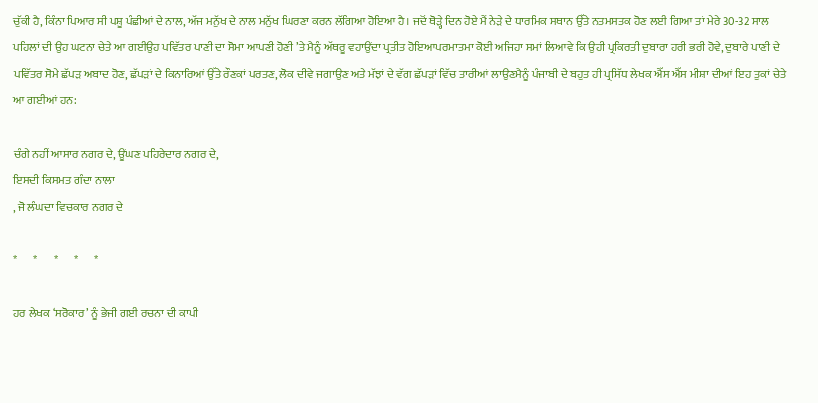ਚੁੱਕੀ ਹੈ, ਕਿੰਨਾ ਪਿਆਰ ਸੀ ਪਸ਼ੂ ਪੰਛੀਆਂ ਦੇ ਨਾਲ, ਅੱਜ ਮਨੁੱਖ ਦੇ ਨਾਲ ਮਨੁੱਖ ਘਿਰਣਾ ਕਰਨ ਲੱਗਿਆ ਹੋਇਆ ਹੈ। ਜਦੋਂ ਥੋੜ੍ਹੇ ਦਿਨ ਹੋਏ ਮੈਂ ਨੇੜੇ ਦੇ ਧਾਰਮਿਕ ਸਥਾਨ ਉੱਤੇ ਨਤਮਸਤਕ ਹੋਣ ਲਈ ਗਿਆ ਤਾਂ ਮੇਰੇ 30-32 ਸਾਲ ਪਹਿਲਾਂ ਦੀ ਉਹ ਘਟਨਾ ਚੇਤੇ ਆ ਗਈਉਹ ਪਵਿੱਤਰ ਪਾਣੀ ਦਾ ਸੋਮਾ ਆਪਣੀ ਹੋਣੀ ’ਤੇ ਮੈਨੂੰ ਅੱਥਰੂ ਵਹਾਉਂਦਾ ਪ੍ਰਤੀਤ ਹੋਇਆਪਰਮਾਤਮਾ ਕੋਈ ਅਜਿਹਾ ਸਮਾਂ ਲਿਆਵੇ ਕਿ ਉਹੀ ਪ੍ਰਕਿਰਤੀ ਦੁਬਾਰਾ ਹਰੀ ਭਰੀ ਹੋਵੇ, ਦੁਬਾਰੇ ਪਾਣੀ ਦੇ ਪਵਿੱਤਰ ਸੋਮੇ ਛੱਪੜ ਅਬਾਦ ਹੋਣ, ਛੱਪੜਾਂ ਦੇ ਕਿਨਾਰਿਆਂ ਉੱਤੇ ਰੌਣਕਾਂ ਪਰਤਣ, ਲੋਕ ਦੀਵੇ ਜਗਾਉਣ ਅਤੇ ਮੱਝਾਂ ਦੇ ਵੱਗ ਛੱਪੜਾਂ ਵਿੱਚ ਤਾਰੀਆਂ ਲਾਉਣਮੈਨੂੰ ਪੰਜਾਬੀ ਦੇ ਬਹੁਤ ਹੀ ਪ੍ਰਸਿੱਧ ਲੇਖਕ ਐੱਸ ਐੱਸ ਮੀਸ਼ਾ ਦੀਆਂ ਇਹ ਤੁਕਾਂ ਚੇਤੇ ਆ ਗਈਆਂ ਹਨ:

ਚੰਗੇ ਨਹੀਂ ਆਸਾਰ ਨਗਰ ਦੇ, ਊਂਘਣ ਪਹਿਰੇਦਾਰ ਨਗਰ ਦੇ,
ਇਸਦੀ ਕਿਸਮਤ ਗੰਦਾ ਨਾਲਾ
, ਜੋ ਲੰਘਦਾ ਵਿਚਕਾਰ ਨਗਰ ਦੇ

*       *       *       *       *

ਹਰ ਲੇਖਕ ‘ਸਰੋਕਾਰ’ ਨੂੰ ਭੇਜੀ ਗਈ ਰਚਨਾ ਦੀ ਕਾਪੀ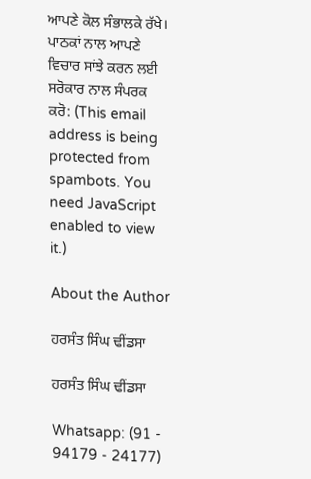ਆਪਣੇ ਕੋਲ ਸੰਭਾਲਕੇ ਰੱਖੇ।
ਪਾਠਕਾਂ ਨਾਲ ਆਪਣੇ ਵਿਚਾਰ ਸਾਂਝੇ ਕਰਨ ਲਈ ਸਰੋਕਾਰ ਨਾਲ ਸੰਪਰਕ ਕਰੋ: (This email address is being protected from spambots. You need JavaScript enabled to view it.)

About the Author

ਹਰਸੰਤ ਸਿੰਘ ਢੀਂਡਸਾ

ਹਰਸੰਤ ਸਿੰਘ ਢੀਂਡਸਾ

Whatsapp: (91 - 94179 - 24177)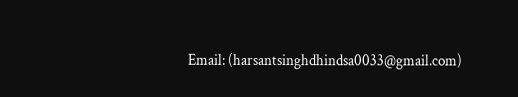Email: (harsantsinghdhindsa0033@gmail.com)